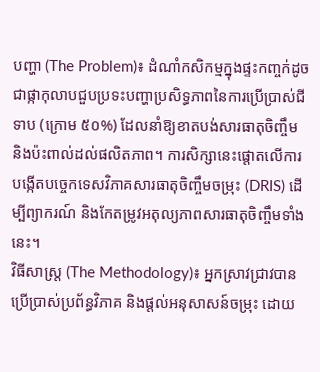បញ្ហា (The Problem)៖ ដំណាំកសិកម្មក្នុងផ្ទះកញ្ចក់ដូចជាផ្កាកុលាបជួបប្រទះបញ្ហាប្រសិទ្ធភាពនៃការប្រើប្រាស់ជីទាប (ក្រោម ៥០%) ដែលនាំឱ្យខាតបង់សារធាតុចិញ្ចឹម និងប៉ះពាល់ដល់ផលិតភាព។ ការសិក្សានេះផ្តោតលើការបង្កើតបច្ចេកទេសវិភាគសារធាតុចិញ្ចឹមចម្រុះ (DRIS) ដើម្បីព្យាករណ៍ និងកែតម្រូវអតុល្យភាពសារធាតុចិញ្ចឹមទាំងនេះ។
វិធីសាស្ត្រ (The Methodology)៖ អ្នកស្រាវជ្រាវបានប្រើប្រាស់ប្រព័ន្ធវិភាគ និងផ្តល់អនុសាសន៍ចម្រុះ ដោយ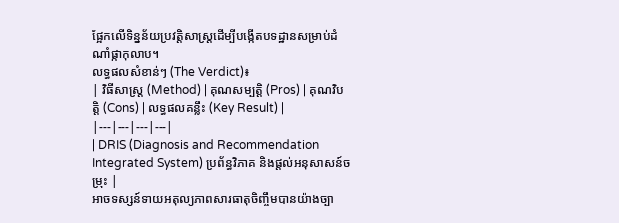ផ្អែកលើទិន្នន័យប្រវត្តិសាស្ត្រដើម្បីបង្កើតបទដ្ឋានសម្រាប់ដំណាំផ្កាកុលាប។
លទ្ធផលសំខាន់ៗ (The Verdict)៖
| វិធីសាស្ត្រ (Method) | គុណសម្បត្តិ (Pros) | គុណវិបត្តិ (Cons) | លទ្ធផលគន្លឹះ (Key Result) |
|---|---|---|---|
| DRIS (Diagnosis and Recommendation Integrated System) ប្រព័ន្ធវិភាគ និងផ្តល់អនុសាសន៍ចម្រុះ |
អាចទស្សន៍ទាយអតុល្យភាពសារធាតុចិញ្ចឹមបានយ៉ាងច្បា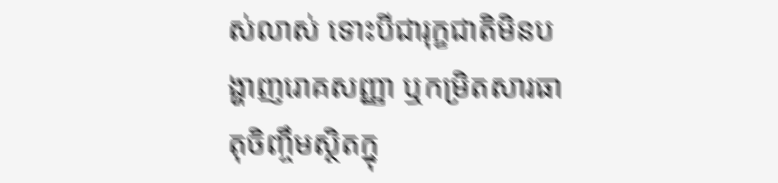ស់លាស់ ទោះបីជារុក្ខជាតិមិនបង្ហាញរោគសញ្ញា ឬកម្រិតសារធាតុចិញ្ចឹមស្ថិតក្នុ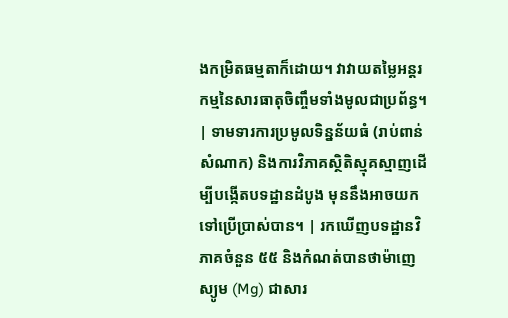ងកម្រិតធម្មតាក៏ដោយ។ វាវាយតម្លៃអន្តរកម្មនៃសារធាតុចិញ្ចឹមទាំងមូលជាប្រព័ន្ធ។ | ទាមទារការប្រមូលទិន្នន័យធំ (រាប់ពាន់សំណាក) និងការវិភាគស្ថិតិស្មុគស្មាញដើម្បីបង្កើតបទដ្ឋានដំបូង មុននឹងអាចយកទៅប្រើប្រាស់បាន។ | រកឃើញបទដ្ឋានវិភាគចំនួន ៥៥ និងកំណត់បានថាម៉ាញេស្យូម (Mg) ជាសារ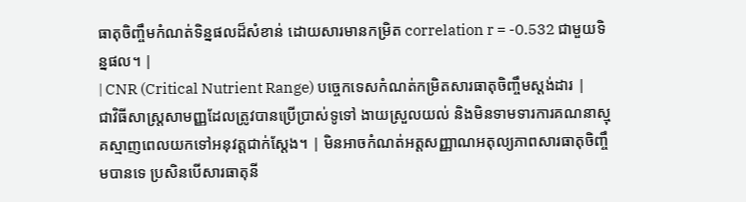ធាតុចិញ្ចឹមកំណត់ទិន្នផលដ៏សំខាន់ ដោយសារមានកម្រិត correlation r = -0.532 ជាមួយទិន្នផល។ |
| CNR (Critical Nutrient Range) បច្ចេកទេសកំណត់កម្រិតសារធាតុចិញ្ចឹមស្តង់ដារ |
ជាវិធីសាស្ត្រសាមញ្ញដែលត្រូវបានប្រើប្រាស់ទូទៅ ងាយស្រួលយល់ និងមិនទាមទារការគណនាស្មុគស្មាញពេលយកទៅអនុវត្តជាក់ស្តែង។ | មិនអាចកំណត់អត្តសញ្ញាណអតុល្យភាពសារធាតុចិញ្ចឹមបានទេ ប្រសិនបើសារធាតុនី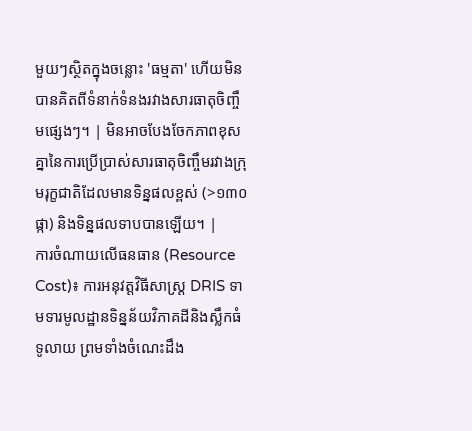មួយៗស្ថិតក្នុងចន្លោះ 'ធម្មតា' ហើយមិនបានគិតពីទំនាក់ទំនងរវាងសារធាតុចិញ្ចឹមផ្សេងៗ។ | មិនអាចបែងចែកភាពខុសគ្នានៃការប្រើប្រាស់សារធាតុចិញ្ចឹមរវាងក្រុមរុក្ខជាតិដែលមានទិន្នផលខ្ពស់ (>១៣០ ផ្កា) និងទិន្នផលទាបបានឡើយ។ |
ការចំណាយលើធនធាន (Resource Cost)៖ ការអនុវត្តវិធីសាស្ត្រ DRIS ទាមទារមូលដ្ឋានទិន្នន័យវិភាគដីនិងស្លឹកធំទូលាយ ព្រមទាំងចំណេះដឹង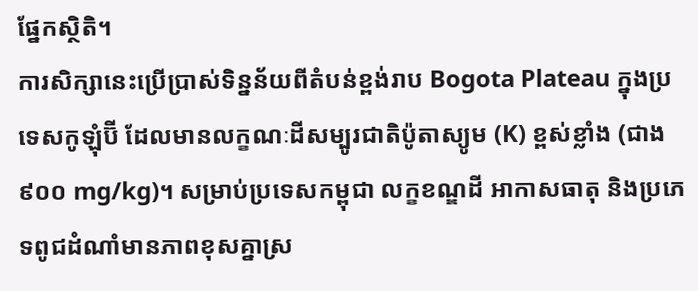ផ្នែកស្ថិតិ។
ការសិក្សានេះប្រើប្រាស់ទិន្នន័យពីតំបន់ខ្ពង់រាប Bogota Plateau ក្នុងប្រទេសកូឡុំប៊ី ដែលមានលក្ខណៈដីសម្បូរជាតិប៉ូតាស្យូម (K) ខ្ពស់ខ្លាំង (ជាង ៩០០ mg/kg)។ សម្រាប់ប្រទេសកម្ពុជា លក្ខខណ្ឌដី អាកាសធាតុ និងប្រភេទពូជដំណាំមានភាពខុសគ្នាស្រ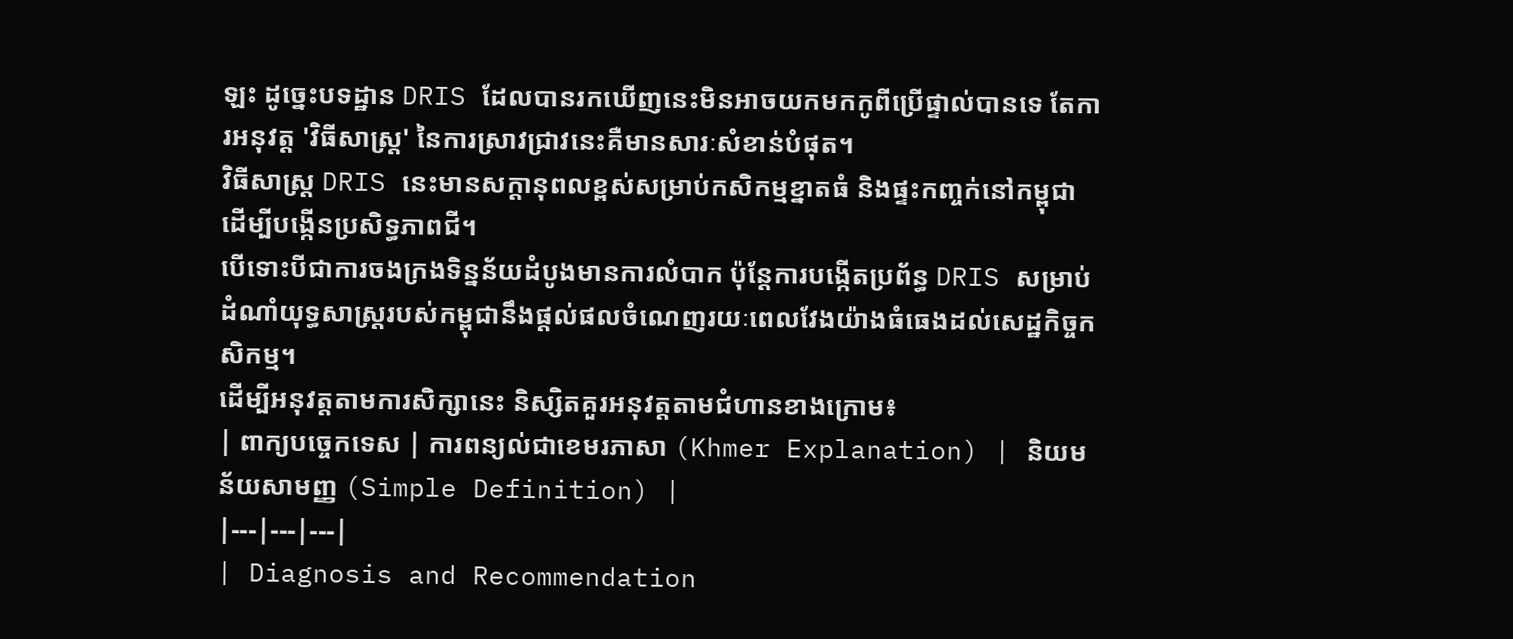ឡះ ដូច្នេះបទដ្ឋាន DRIS ដែលបានរកឃើញនេះមិនអាចយកមកកូពីប្រើផ្ទាល់បានទេ តែការអនុវត្ត 'វិធីសាស្ត្រ' នៃការស្រាវជ្រាវនេះគឺមានសារៈសំខាន់បំផុត។
វិធីសាស្ត្រ DRIS នេះមានសក្តានុពលខ្ពស់សម្រាប់កសិកម្មខ្នាតធំ និងផ្ទះកញ្ចក់នៅកម្ពុជា ដើម្បីបង្កើនប្រសិទ្ធភាពជី។
បើទោះបីជាការចងក្រងទិន្នន័យដំបូងមានការលំបាក ប៉ុន្តែការបង្កើតប្រព័ន្ធ DRIS សម្រាប់ដំណាំយុទ្ធសាស្ត្ររបស់កម្ពុជានឹងផ្តល់ផលចំណេញរយៈពេលវែងយ៉ាងធំធេងដល់សេដ្ឋកិច្ចកសិកម្ម។
ដើម្បីអនុវត្តតាមការសិក្សានេះ និស្សិតគួរអនុវត្តតាមជំហានខាងក្រោម៖
| ពាក្យបច្ចេកទេស | ការពន្យល់ជាខេមរភាសា (Khmer Explanation) | និយមន័យសាមញ្ញ (Simple Definition) |
|---|---|---|
| Diagnosis and Recommendation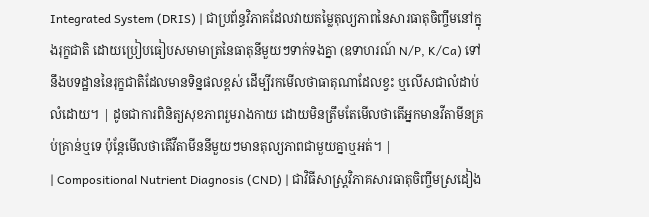Integrated System (DRIS) | ជាប្រព័ន្ធវិភាគដែលវាយតម្លៃតុល្យភាពនៃសារធាតុចិញ្ចឹមនៅក្នុងរុក្ខជាតិ ដោយប្រៀបធៀបសមាមាត្រនៃធាតុនីមួយៗទាក់ទងគ្នា (ឧទាហរណ៍ N/P, K/Ca) ទៅនឹងបទដ្ឋាននៃរុក្ខជាតិដែលមានទិន្នផលខ្ពស់ ដើម្បីរកមើលថាធាតុណាដែលខ្វះ ឬលើសជាលំដាប់លំដោយ។ | ដូចជាការពិនិត្យសុខភាពរួមរាងកាយ ដោយមិនត្រឹមតែមើលថាតើអ្នកមានវីតាមីនគ្រប់គ្រាន់ឬទេ ប៉ុន្តែមើលថាតើវីតាមីននីមួយៗមានតុល្យភាពជាមួយគ្នាឬអត់។ |
| Compositional Nutrient Diagnosis (CND) | ជាវិធីសាស្ត្រវិភាគសារធាតុចិញ្ចឹមស្រដៀង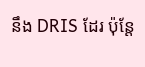នឹង DRIS ដែរ ប៉ុន្តែ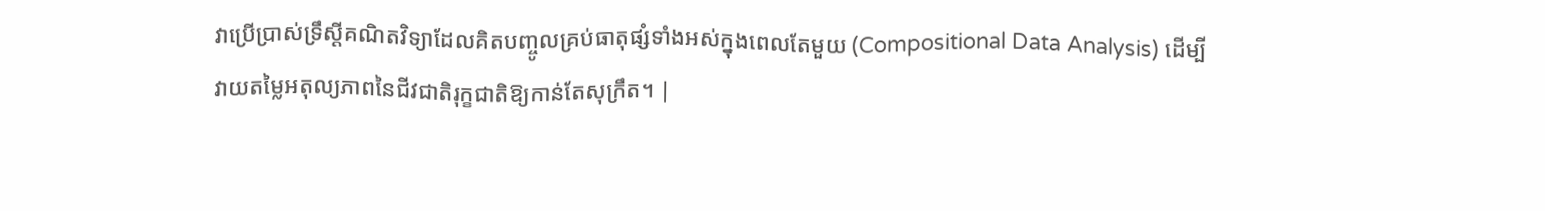វាប្រើប្រាស់ទ្រឹស្តីគណិតវិទ្យាដែលគិតបញ្ចូលគ្រប់ធាតុផ្សំទាំងអស់ក្នុងពេលតែមួយ (Compositional Data Analysis) ដើម្បីវាយតម្លៃអតុល្យភាពនៃជីវជាតិរុក្ខជាតិឱ្យកាន់តែសុក្រឹត។ |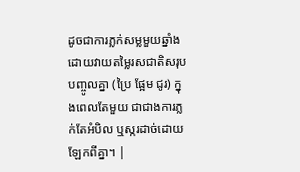ដូចជាការភ្លក់សម្លមួយឆ្នាំង ដោយវាយតម្លៃរសជាតិសរុបបញ្ចូលគ្នា (ប្រៃ ផ្អែម ជូរ) ក្នុងពេលតែមួយ ជាជាងការភ្លក់តែអំបិល ឬស្ករដាច់ដោយឡែកពីគ្នា។ |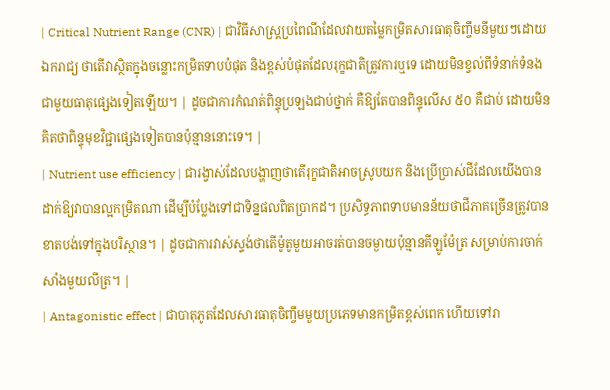| Critical Nutrient Range (CNR) | ជាវិធីសាស្ត្រប្រពៃណីដែលវាយតម្លៃកម្រិតសារធាតុចិញ្ចឹមនីមួយៗដោយឯករាជ្យ ថាតើវាស្ថិតក្នុងចន្លោះកម្រិតទាបបំផុត និងខ្ពស់បំផុតដែលរុក្ខជាតិត្រូវការឬទេ ដោយមិនខ្វល់ពីទំនាក់ទំនងជាមួយធាតុផ្សេងទៀតឡើយ។ | ដូចជាការកំណត់ពិន្ទុប្រឡងជាប់ថ្នាក់ គឺឱ្យតែបានពិន្ទុលើស ៥០ គឺជាប់ ដោយមិនគិតថាពិន្ទុមុខវិជ្ជាផ្សេងទៀតបានប៉ុន្មាននោះទេ។ |
| Nutrient use efficiency | ជារង្វាស់ដែលបង្ហាញថាតើរុក្ខជាតិអាចស្រូបយក និងប្រើប្រាស់ជីដែលយើងបានដាក់ឱ្យវាបានល្អកម្រិតណា ដើម្បីបំប្លែងទៅជាទិន្នផលពិតប្រាកដ។ ប្រសិទ្ធភាពទាបមានន័យថាជីភាគច្រើនត្រូវបានខាតបង់ទៅក្នុងបរិស្ថាន។ | ដូចជាការវាស់ស្ទង់ថាតើម៉ូតូមួយអាចរត់បានចម្ងាយប៉ុន្មានគីឡូម៉ែត្រ សម្រាប់ការចាក់សាំងមួយលីត្រ។ |
| Antagonistic effect | ជាបាតុភូតដែលសារធាតុចិញ្ចឹមមួយប្រភេទមានកម្រិតខ្ពស់ពេក ហើយទៅរា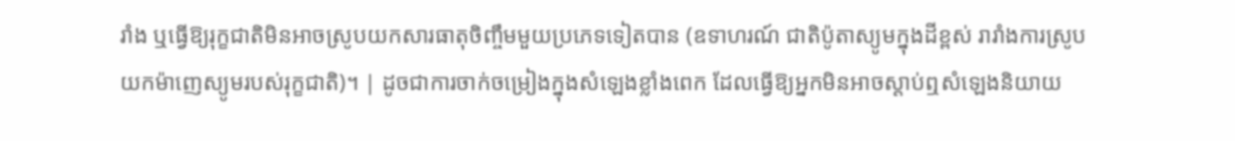រាំង ឬធ្វើឱ្យរុក្ខជាតិមិនអាចស្រូបយកសារធាតុចិញ្ចឹមមួយប្រភេទទៀតបាន (ឧទាហរណ៍ ជាតិប៉ូតាស្យូមក្នុងដីខ្ពស់ រារាំងការស្រូបយកម៉ាញេស្យូមរបស់រុក្ខជាតិ)។ | ដូចជាការចាក់ចម្រៀងក្នុងសំឡេងខ្លាំងពេក ដែលធ្វើឱ្យអ្នកមិនអាចស្តាប់ឮសំឡេងនិយាយ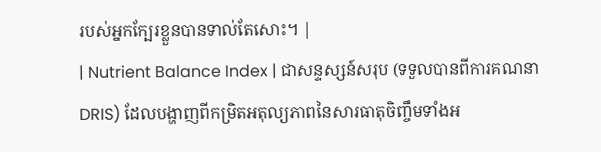របស់អ្នកក្បែរខ្លួនបានទាល់តែសោះ។ |
| Nutrient Balance Index | ជាសន្ទស្សន៍សរុប (ទទួលបានពីការគណនា DRIS) ដែលបង្ហាញពីកម្រិតអតុល្យភាពនៃសារធាតុចិញ្ចឹមទាំងអ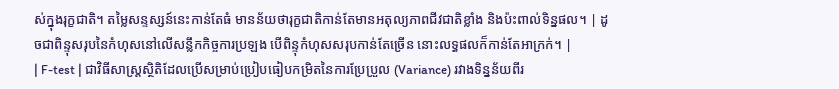ស់ក្នុងរុក្ខជាតិ។ តម្លៃសន្ទស្សន៍នេះកាន់តែធំ មានន័យថារុក្ខជាតិកាន់តែមានអតុល្យភាពជីវជាតិខ្លាំង និងប៉ះពាល់ទិន្នផល។ | ដូចជាពិន្ទុសរុបនៃកំហុសនៅលើសន្លឹកកិច្ចការប្រឡង បើពិន្ទុកំហុសសរុបកាន់តែច្រើន នោះលទ្ធផលក៏កាន់តែអាក្រក់។ |
| F-test | ជាវិធីសាស្ត្រស្ថិតិដែលប្រើសម្រាប់ប្រៀបធៀបកម្រិតនៃការប្រែប្រួល (Variance) រវាងទិន្នន័យពីរ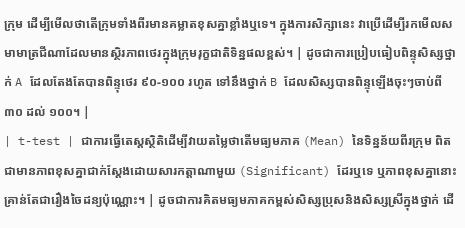ក្រុម ដើម្បីមើលថាតើក្រុមទាំងពីរមានគម្លាតខុសគ្នាខ្លាំងឬទេ។ ក្នុងការសិក្សានេះ វាប្រើដើម្បីរកមើលសមាមាត្រជីណាដែលមានស្ថិរភាពថេរក្នុងក្រុមរុក្ខជាតិទិន្នផលខ្ពស់។ | ដូចជាការប្រៀបធៀបពិន្ទុសិស្សថ្នាក់ A ដែលតែងតែបានពិន្ទុថេរ ៩០-១០០ រហូត ទៅនឹងថ្នាក់ B ដែលសិស្សបានពិន្ទុឡើងចុះៗចាប់ពី ៣០ ដល់ ១០០។ |
| t-test | ជាការធ្វើតេស្តស្ថិតិដើម្បីវាយតម្លៃថាតើមធ្យមភាគ (Mean) នៃទិន្នន័យពីរក្រុម ពិតជាមានភាពខុសគ្នាជាក់ស្តែងដោយសារកត្តាណាមួយ (Significant) ដែរឬទេ ឬភាពខុសគ្នានោះគ្រាន់តែជារឿងចៃដន្យប៉ុណ្ណោះ។ | ដូចជាការគិតមធ្យមភាគកម្ពស់សិស្សប្រុសនិងសិស្សស្រីក្នុងថ្នាក់ ដើ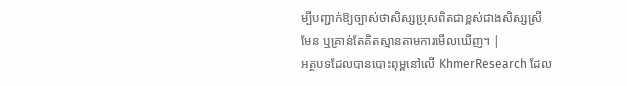ម្បីបញ្ជាក់ឱ្យច្បាស់ថាសិស្សប្រុសពិតជាខ្ពស់ជាងសិស្សស្រីមែន ឬគ្រាន់តែគិតស្មានតាមការមើលឃើញ។ |
អត្ថបទដែលបានបោះពុម្ពនៅលើ KhmerResearch ដែល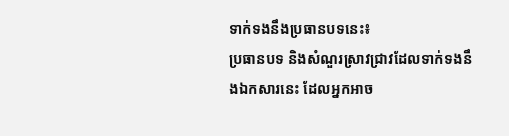ទាក់ទងនឹងប្រធានបទនេះ៖
ប្រធានបទ និងសំណួរស្រាវជ្រាវដែលទាក់ទងនឹងឯកសារនេះ ដែលអ្នកអាច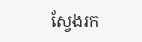ស្វែងរក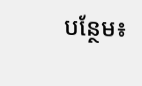បន្ថែម៖